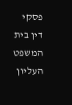פסקי דין בית המשפט העליון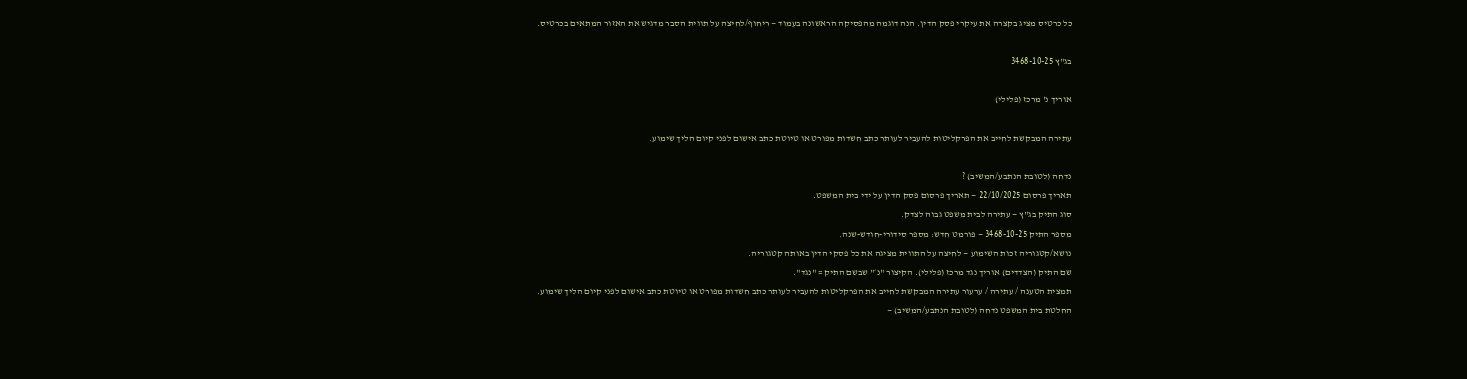כל כרטיס מציג בקצרה את עיקרי פסק הדין. הנה דוגמה מהפסיקה הראשונה בעמוד — ריחוף/לחיצה על תווית הסבר מדגיש את האזור המתאים בכרטיס.

בג"ץ 3468-10-25

אוריך נ' מרכז (פלילי)

עתירה המבקשת לחייב את הפרקליטות להעביר לעותר כתב חשדות מפורט או טיוטת כתב אישום לפני קיום הליך שימוע.

נדחה (לטובת הנתבע/המשיב) ?
תאריך פרסום 22/10/2025 — תאריך פרסום פסק הדין על ידי בית המשפט.
סוג התיק בג"ץ — עתירה לבית משפט גבוה לצדק.
מספר התיק 3468-10-25 — פורמט חדש: מספר סידורי-חודש-שנה.
נושא/קטגוריה זכות השימוע — לחיצה על התווית מציגה את כל פסקי הדין באותה קטגוריה.
שם התיק (הצדדים) אוריך נגד מרכז (פלילי). הקיצור "נ׳" שבשם התיק = "נגד".
תמצית הטענה / עתירה / ערעור עתירה המבקשת לחייב את הפרקליטות להעביר לעותר כתב חשדות מפורט או טיוטת כתב אישום לפני קיום הליך שימוע.
החלטת בית המשפט נדחה (לטובת הנתבע/המשיב) —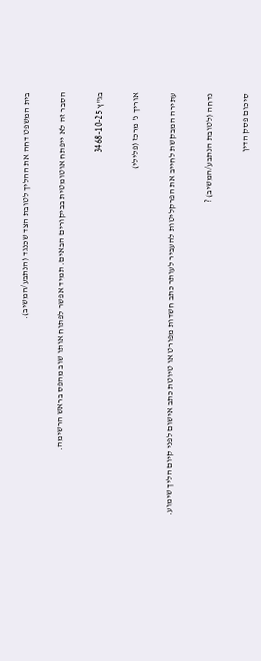בית המשפט דחה את ההליך לטובת הצד שכנגד (הנתבע/המשיב).

הסבר זה לא ייפתח אוטומטית בביקורים הבאים. תמיד אפשר לפתוח אותו שוב מהפס בראש הרשימה.

בג"ץ 3468-10-25

אוריך נ' מרכז (פלילי)

עתירה המבקשת לחייב את הפרקליטות להעביר לעותר כתב חשדות מפורט או טיוטת כתב אישום לפני קיום הליך שימוע.

נדחה (לטובת הנתבע/המשיב) ?

סיכום פסק הדין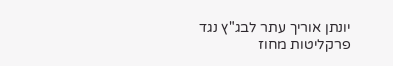יונתן אוריך עתר לבג"ץ נגד פרקליטות מחוז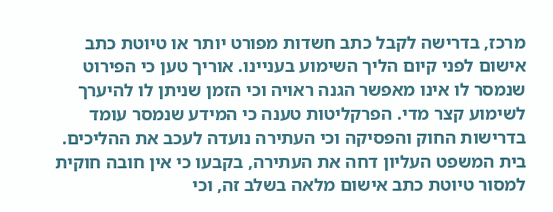מרכז, בדרישה לקבל כתב חשדות מפורט יותר או טיוטת כתב אישום לפני קיום הליך השימוע בעניינו. אוריך טען כי הפירוט שנמסר לו אינו מאפשר הגנה ראויה וכי הזמן שניתן לו להיערך לשימוע קצר מדי. הפרקליטות טענה כי המידע שנמסר עומד בדרישות החוק והפסיקה וכי העתירה נועדה לעכב את ההליכים. בית המשפט העליון דחה את העתירה, בקבעו כי אין חובה חוקית למסור טיוטת כתב אישום מלאה בשלב זה, וכי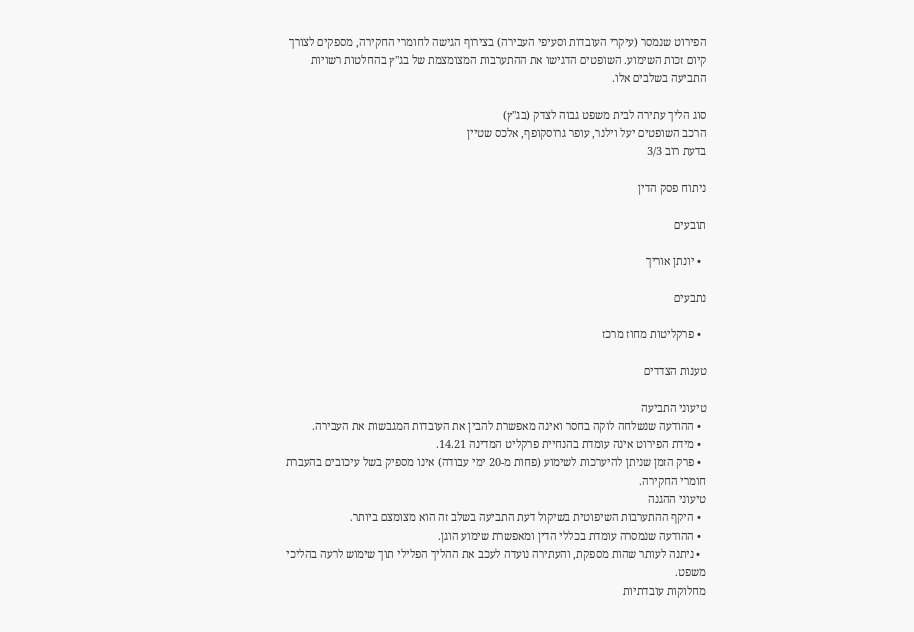הפירוט שנמסר (עיקרי העובדות וסעיפי העבירה) בצירוף הגישה לחומרי החקירה, מספקים לצורך קיום זכות השימוע. השופטים הדגישו את ההתערבות המצומצמת של בג"ץ בהחלטות רשויות התביעה בשלבים אלו.

סוג הליך עתירה לבית משפט גבוה לצדק (בג"ץ)
הרכב השופטים יעל וילנר, עופר גרוסקופף, אלכס שטיין
בדעת רוב 3/3

ניתוח פסק הדין

תובעים

  • יונתן אוריך

נתבעים

  • פרקליטות מחוז מרכז

טענות הצדדים

טיעוני התביעה
  • ההודעה שנשלחה לוקה בחסר ואינה מאפשרת להבין את העובדות המגבשות את העבירה.
  • מידת הפירוט אינה עומדת בהנחיית פרקליט המדינה 14.21.
  • פרק הזמן שניתן להיערכות לשימוע (פחות מ-20 ימי עבודה) אינו מספיק בשל עיכובים בהעברת חומרי החקירה.
טיעוני ההגנה
  • היקף ההתערבות השיפוטית בשיקול דעת התביעה בשלב זה הוא מצומצם ביותר.
  • ההודעה שנמסרה עומדת בכללי הדין ומאפשרת שימוע הוגן.
  • ניתנה לעותר שהות מספקת, והעתירה נועדה לעכב את ההליך הפלילי תוך שימוש לרעה בהליכי משפט.
מחלוקות עובדתיות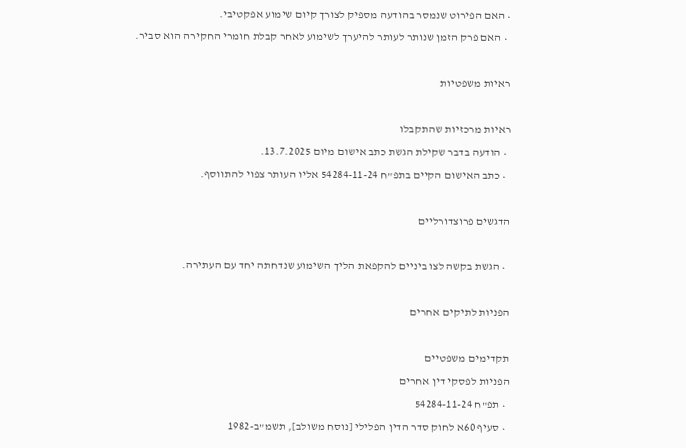• האם הפירוט שנמסר בהודעה מספיק לצורך קיום שימוע אפקטיבי.
  • האם פרק הזמן שנותר לעותר להיערך לשימוע לאחר קבלת חומרי החקירה הוא סביר.

ראיות משפטיות

ראיות מרכזיות שהתקבלו
  • הודעה בדבר שקילת הגשת כתב אישום מיום 13.7.2025.
  • כתב האישום הקיים בתפ"ח 54284-11-24 אליו העותר צפוי להתווסף.

הדגשים פרוצדורליים

  • הגשת בקשה לצו ביניים להקפאת הליך השימוע שנדחתה יחד עם העתירה.

הפניות לתיקים אחרים

תקדימים משפטיים
הפניות לפסקי דין אחרים
  • תפ"ח 54284-11-24
  • סעיף 60א לחוק סדר הדין הפלילי [נוסח משולב], תשמ"ב-1982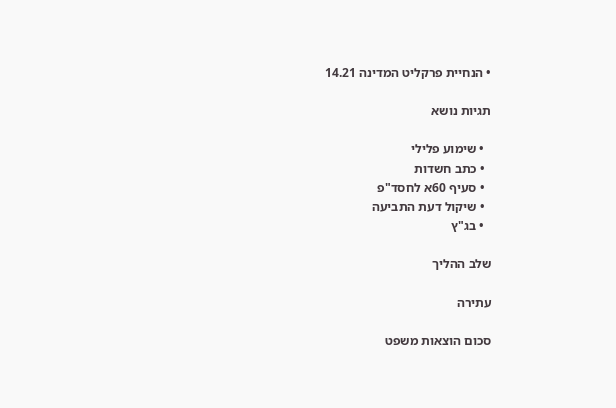• הנחיית פרקליט המדינה 14.21

תגיות נושא

  • שימוע פלילי
  • כתב חשדות
  • סעיף 60א לחסד"פ
  • שיקול דעת התביעה
  • בג"ץ

שלב ההליך

עתירה

סכום הוצאות משפט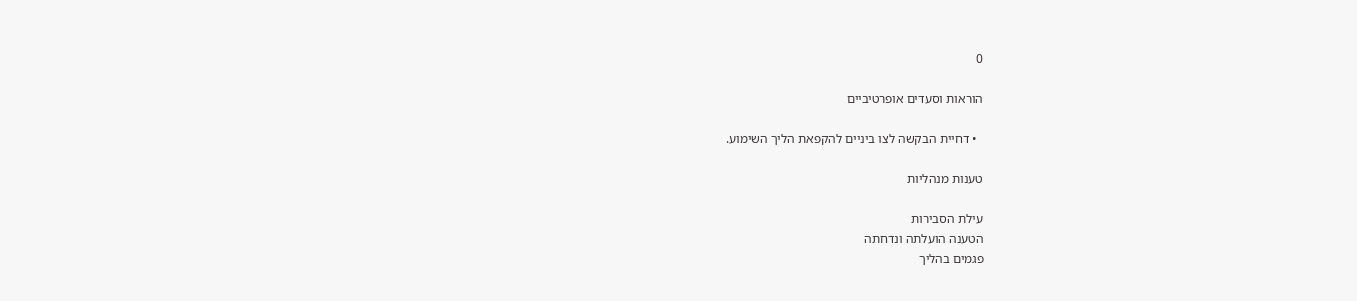0

הוראות וסעדים אופרטיביים

  • דחיית הבקשה לצו ביניים להקפאת הליך השימוע.

טענות מנהליות

עילת הסבירות
הטענה הועלתה ונדחתה
פגמים בהליך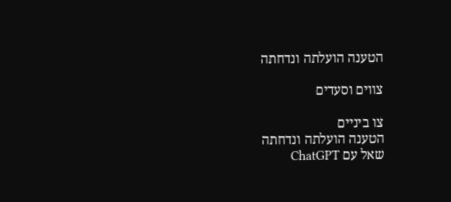הטענה הועלתה ונדחתה

צווים וסעדים

צו ביניים
הטענה הועלתה ונדחתה
שאל עם ChatGPT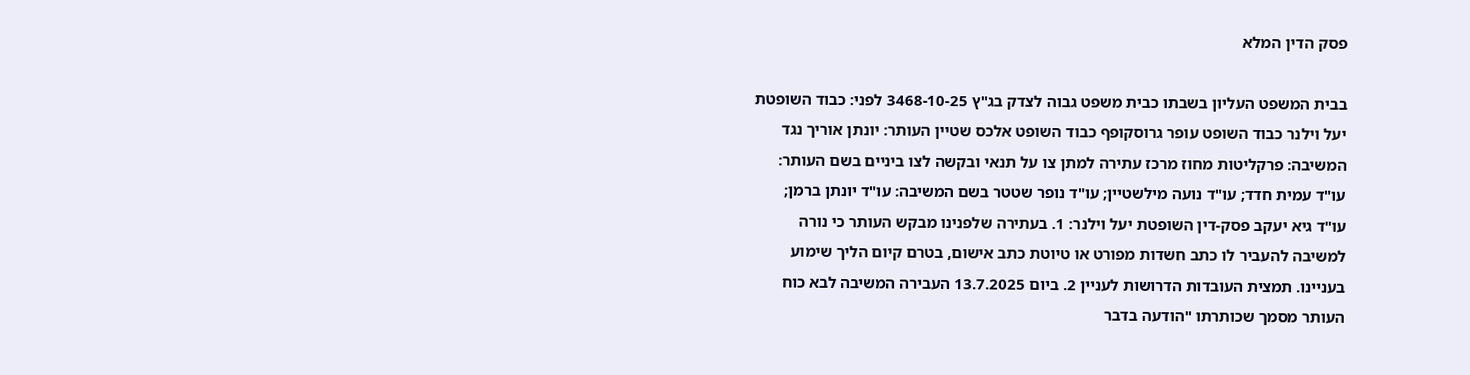פסק הדין המלא

בבית המשפט העליון בשבתו כבית משפט גבוה לצדק בג"ץ 3468-10-25 לפני: כבוד השופטת יעל וילנר כבוד השופט עופר גרוסקופף כבוד השופט אלכס שטיין העותר: יונתן אוריך נגד המשיבה: פרקליטות מחוז מרכז עתירה למתן צו על תנאי ובקשה לצו ביניים בשם העותר: עו"ד עמית חדד; עו"ד נועה מילשטיין; עו"ד נופר שטטר בשם המשיבה: עו"ד יונתן ברמן; עו"ד גיא יעקב פסק-דין השופטת יעל וילנר: 1. בעתירה שלפנינו מבקש העותר כי נורה למשיבה להעביר לו כתב חשדות מפורט או טיוטת כתב אישום, בטרם קיום הליך שימוע בעניינו. תמצית העובדות הדרושות לעניין 2. ביום 13.7.2025 העבירה המשיבה לבא כוח העותר מסמך שכותרתו "הודעה בדבר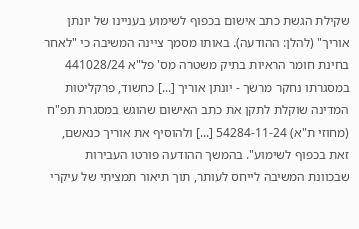שקילת הגשת כתב אישום בכפוף לשימוע בעניינו של יונתן אוריך" (להלן: ההודעה). באותו מסמך ציינה המשיבה כי "לאחר בחינת חומר הראיות בתיק משטרה מס' פל"א 441028/24 במסגרתו נחקר מרשך - יונתן אוריך [...] כחשוד, פרקליטות המדינה שוקלת לתקן את כתב האישום שהוגש במסגרת תפ"ח (מחוזי ת"א) 54284-11-24 [...] ולהוסיף את אוריך כנאשם, זאת בכפוף לשימוע". בהמשך ההודעה פורטו העבירות שבכוונת המשיבה לייחס לעותר, תוך תיאור תמציתי של עיקרי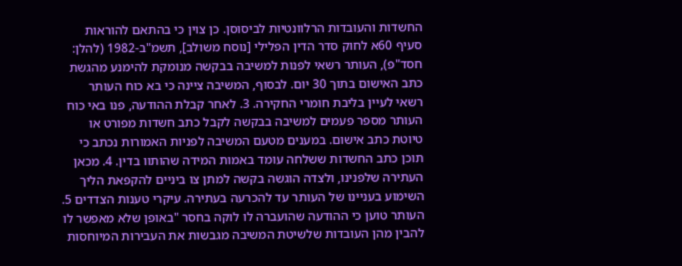החשדות והעובדות הרלוונטיות לביסוסן. כן צוין כי בהתאם להוראות סעיף 60א לחוק סדר הדין הפלילי [נוסח משולב], תשמ"ב-1982 (להלן: חסד"פ), העותר רשאי לפנות למשיבה בבקשה מנומקת להימנע מהגשת כתב האישום בתוך 30 יום. לבסוף, המשיבה ציינה כי בא כוח העותר רשאי לעיין בליבת חומרי החקירה. 3. לאחר קבלת ההודעה, פנו באי כוח העותר מספר פעמים למשיבה בבקשה לקבל כתב חשדות מפורט או טיוטת כתב אישום. במענים מטעם המשיבה לפניות האמורות נכתב כי תוכן כתב החשדות ששלחה עומד באמות המידה שהותוו בדין. 4. מכאן העתירה שלפנינו, ולצדה הוגשה בקשה למתן צו ביניים להקפאת הליך השימוע בעניינו של העותר עד להכרעה בעתירה. עיקרי טענות הצדדים 5. העותר טוען כי ההודעה שהועברה לו לוקה בחסר "באופן שלא מאפשר לו להבין מהן העובדות שלשיטת המשיבה מגבשות את העבירות המיוחסות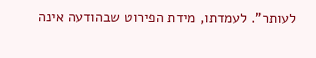לעותר". לעמדתו, מידת הפירוט שבהודעה אינה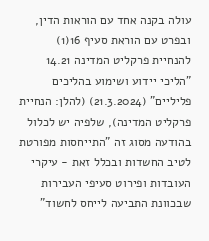עולה בקנה אחד עם הוראות הדין, ובפרט עם הוראת סעיף 16(1) להנחיית פרקליט המדינה 14.21 "הליכי יידוע ושימוע בהליכים פליליים" (21.3.2024) (להלן: הנחיית פרקליט המדינה), שלפיה יש לכלול בהודעה מסוג זה "התייחסות מפורטת לטיב החשדות ובכלל זאת - עיקרי העובדות ופירוט סעיפי העבירות שבכוונת התביעה לייחס לחשוד"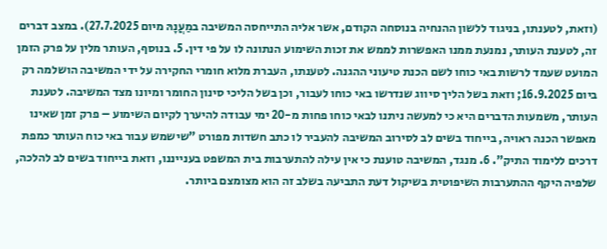(וזאת, לטענתו, בניגוד ללשון ההנחיה בנוסחה הקודם, אשר אליה התייחסה המשיבה במַעֲנָהּ מיום 27.7.2025). במצב דברים זה, לטענת העותר, נמנעת ממנו האפשרות לממש את זכות השימוע הנתונה לו על פי דין. 5. בנוסף, העותר מלין על פרק הזמן המועט שעמד לרשות באי כוחו לשם הכנת טיעוני ההגנה. לטענתו, העברת מלוא חומרי החקירה על ידי המשיבה הושלמה רק ביום 16.9.2025; וזאת בשל הליך סיווג שנדרשו באי כוחו לעבור, וכן בשל הליכי סינון החומר ומיונו מצד המשיבה. לטענת העותר, משמעות הדברים היא כי למעשה ניתנו לבאי כוחו פחות מ-20 ימי עבודה להיערך לקיום השימוע – פרק זמן שאינו מאפשר הכנה ראויה, בייחוד בשים לב לסירוב המשיבה להעביר לו כתב חשדות מפורט "שישמש עבור באי כוח העותר כמפת דרכים ללימוד התיק". 6. מנגד, המשיבה טוענת כי אין עילה להתערבות בית המשפט בענייננו, וזאת בייחוד בשים לב להלכה, שלפיה היקף ההתערבות השיפוטית בשיקול דעת התביעה בשלב זה הוא מצומצם ביותר.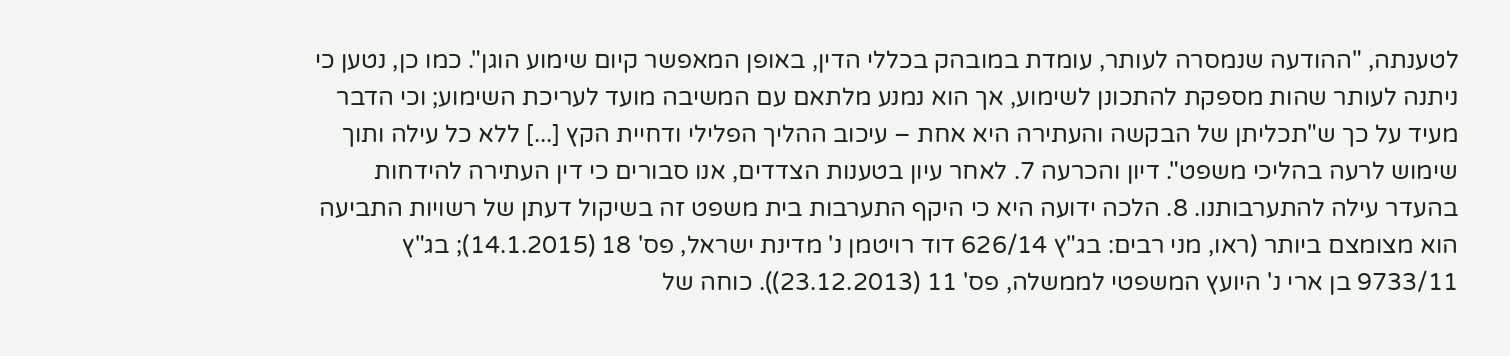לטענתה, "ההודעה שנמסרה לעותר, עומדת במובהק בכללי הדין, באופן המאפשר קיום שימוע הוגן". כמו כן, נטען כי ניתנה לעותר שהות מספקת להתכונן לשימוע, אך הוא נמנע מלתאם עם המשיבה מועד לעריכת השימוע; וכי הדבר מעיד על כך ש"תכליתן של הבקשה והעתירה היא אחת – עיכוב ההליך הפלילי ודחיית הקץ [...] ללא כל עילה ותוך שימוש לרעה בהליכי משפט". דיון והכרעה 7. לאחר עיון בטענות הצדדים, אנו סבורים כי דין העתירה להידחות בהעדר עילה להתערבותנו. 8. הלכה ידועה היא כי היקף התערבות בית משפט זה בשיקול דעתן של רשויות התביעה הוא מצומצם ביותר (ראו, מני רבים: בג"ץ 626/14 דוד רויטמן נ' מדינת ישראל, פס' 18 (14.1.2015); בג"ץ 9733/11 בן ארי נ' היועץ המשפטי לממשלה, פס' 11 (23.12.2013)). כוחה של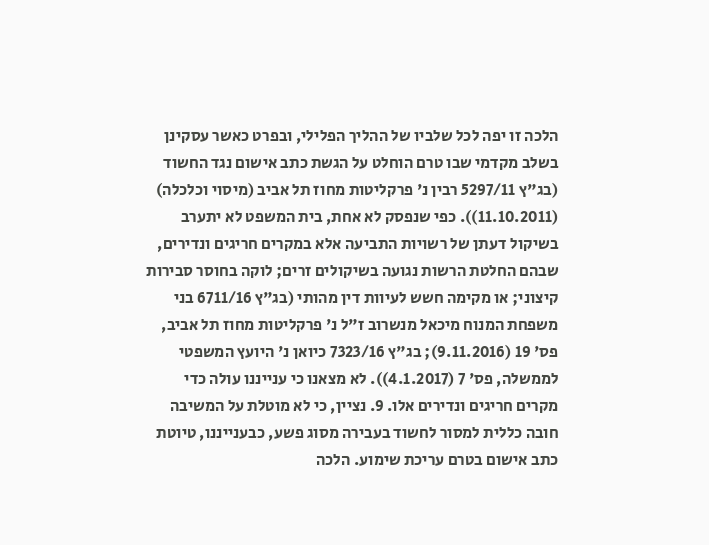הלכה זו יפה לכל שלביו של ההליך הפלילי, ובפרט כאשר עסקינן בשלב מקדמי שבו טרם הוחלט על הגשת כתב אישום נגד החשוד (בג"ץ 5297/11 רבין נ' פרקליטות מחוז תל אביב (מיסוי וכלכלה) (11.10.2011)). כפי שנפסק לא אחת, בית המשפט לא יתערב בשיקול דעתן של רשויות התביעה אלא במקרים חריגים ונדירים, שבהם החלטת הרשות נגועה בשיקולים זרים; לוקה בחוסר סבירות קיצוני; או מקימה חשש לעיוות דין מהותי (בג"ץ 6711/16 בני משפחת המנוח מיכאל מנשרוב ז"ל נ' פרקליטות מחוז תל אביב, פס' 19 (9.11.2016); בג"ץ 7323/16 כיואן נ' היועץ המשפטי לממשלה, פס' 7 (4.1.2017)). לא מצאנו כי ענייננו עולה כדי מקרים חריגים ונדירים אלו. 9. נציין, כי לא מוטלת על המשיבה חובה כללית למסור לחשוד בעבירה מסוג פשע, כבענייננו, טיוטת כתב אישום בטרם עריכת שימוע. הלכה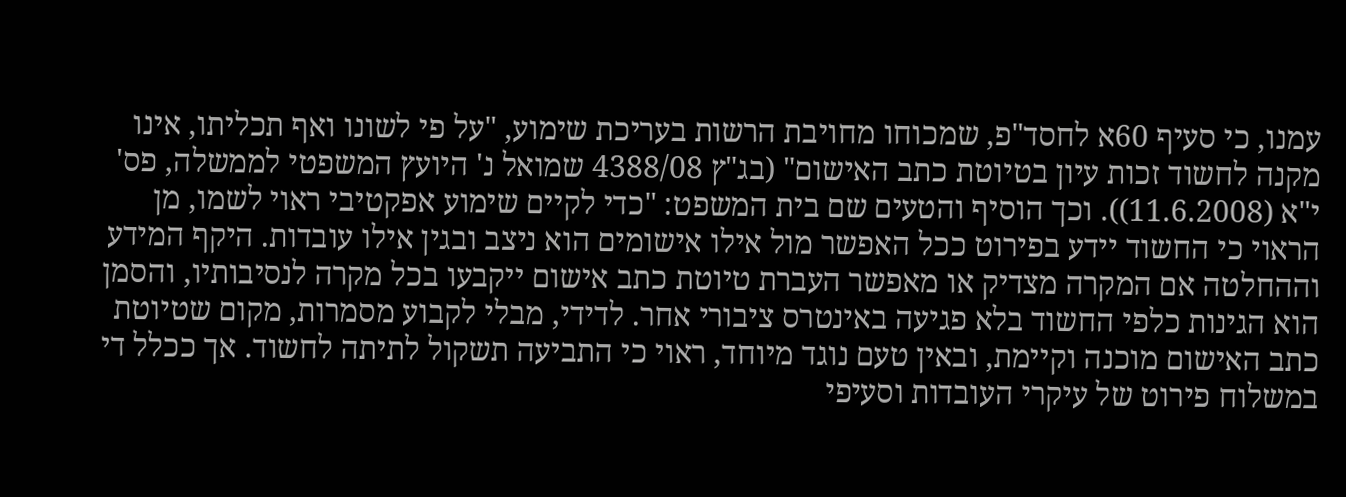עמנו, כי סעיף 60א לחסד"פ, שמכוחו מחויבת הרשות בעריכת שימוע, "על פי לשונו ואף תכליתו, אינו מקנה לחשוד זכות עיון בטיוטת כתב האישום" (בג"ץ 4388/08 שמואל נ' היועץ המשפטי לממשלה, פס' י"א (11.6.2008)). וכך הוסיף והטעים שם בית המשפט: "כדי לקיים שימוע אפקטיבי ראוי לשמו, מן הראוי כי החשוד יידע בפירוט ככל האפשר מול אילו אישומים הוא ניצב ובגין אילו עובדות. היקף המידע וההחלטה אם המקרה מצדיק או מאפשר העברת טיוטת כתב אישום ייקבעו בכל מקרה לנסיבותיו, והסמן הוא הגינות כלפי החשוד בלא פגיעה באינטרס ציבורי אחר. לדידי, מבלי לקבוע מסמרות, מקום שטיוטת כתב האישום מוכנה וקיימת, ובאין טעם נוגד מיוחד, ראוי כי התביעה תשקול לתיתה לחשוד. אך ככלל די במשלוח פירוט של עיקרי העובדות וסעיפי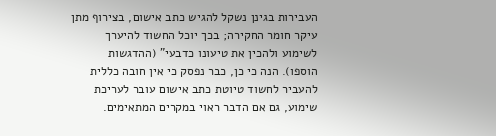העבירות בגינן נשקל להגיש כתב אישום, בצירוף מתן עיקר חומר החקירה; בכך יוכל החשוד להיערך לשימוע ולהכין את טיעונו כדבעי" (ההדגשות הוספו). הנה כי כן, כבר נפסק כי אין חובה כללית להעביר לחשוד טיוטת כתב אישום עובר לעריכת שימוע, גם אם הדבר ראוי במקרים המתאימים.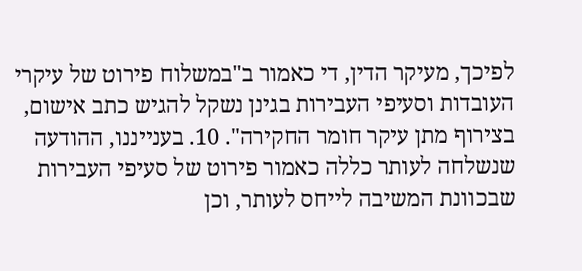לפיכך, מעיקר הדין, די כאמור ב"במשלוח פירוט של עיקרי העובדות וסעיפי העבירות בגינן נשקל להגיש כתב אישום, בצירוף מתן עיקר חומר החקירה". 10. בענייננו, ההודעה שנשלחה לעותר כללה כאמור פירוט של סעיפי העבירות שבכוונת המשיבה לייחס לעותר, וכן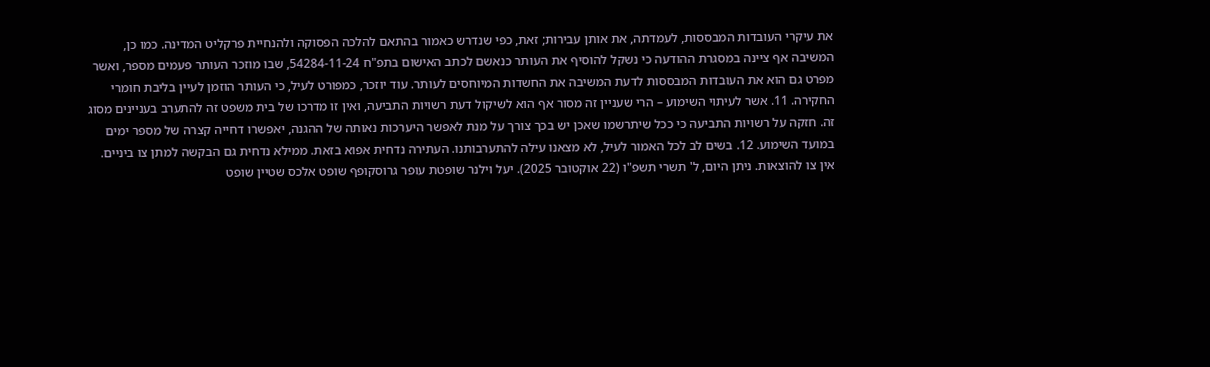את עיקרי העובדות המבססות, לעמדתה, את אותן עבירות; זאת, כפי שנדרש כאמור בהתאם להלכה הפסוקה ולהנחיית פרקליט המדינה. כמו כן, המשיבה אף ציינה במסגרת ההודעה כי נשקל להוסיף את העותר כנאשם לכתב האישום בתפ"ח 54284-11-24, שבו מוזכר העותר פעמים מספר, ואשר מפרט גם הוא את העובדות המבססות לדעת המשיבה את החשדות המיוחסים לעותר. עוד יוזכר, כמפורט לעיל, כי העותר הוזמן לעיין בליבת חומרי החקירה. 11. אשר לעיתוי השימוע – הרי שעניין זה מסור אף הוא לשיקול דעת רשויות התביעה, ואין זו מדרכו של בית משפט זה להתערב בעניינים מסוג זה. חזקה על רשויות התביעה כי ככל שיתרשמו שאכן יש בכך צורך על מנת לאפשר היערכות נאותה של ההגנה, יאפשרו דחייה קצרה של מספר ימים במועד השימוע. 12. בשים לב לכל האמור לעיל, לא מצאנו עילה להתערבותנו. העתירה נדחית אפוא בזאת. ממילא נדחית גם הבקשה למתן צו ביניים. אין צו להוצאות. ניתן היום, ל' תשרי תשפ"ו (22 אוקטובר 2025). יעל וילנר שופטת עופר גרוסקופף שופט אלכס שטיין שופט